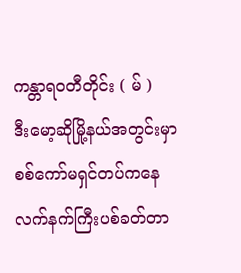ကန္တာရဝတီတိုင်း ( မ် )
ဒီးမော့ဆိုမြို့နယ်အတွင်းမှာ စစ်ကော်မရှင်တပ်ကနေ လက်နက်ကြီးပစ်ခတ်တာ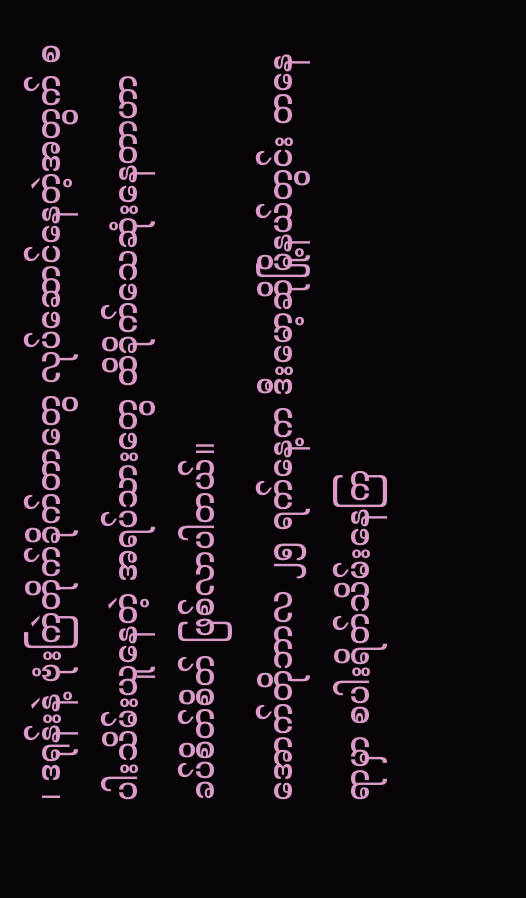၊ ဒရုန်းနဲ့ ဗုံးကြဲတိုက်ခိုက်တာတွေ လုပ်ဆောင်နေတဲ့အတွက် စပါးသိမ်းယူနေတဲ့ အရပ်သားတွေ ထိခိုက်သေဆုံးနေတာဟာ ခပ်စိတ်စိတ် ဖြစ်လာပါတယ်။
အောက်တိုဘာလ ၂၅ ရက်နေ့က ဒီးမော့ဆိုမြို့နယ်တွင်း တနေရာမှာ စပါးရိတ်သိမ်းနေကြ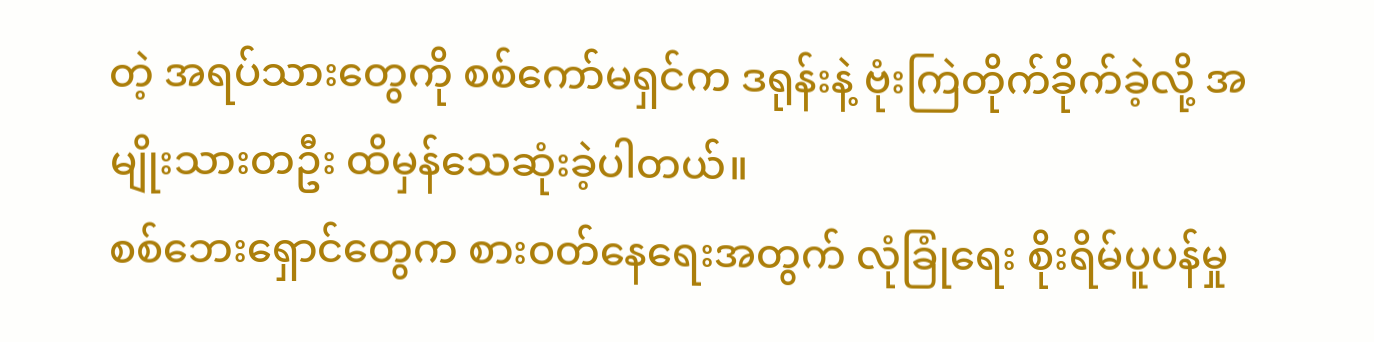တဲ့ အရပ်သားတွေကို စစ်ကော်မရှင်က ဒရုန်းနဲ့ ဗုံးကြဲတိုက်ခိုက်ခဲ့လို့ အမျိုးသားတဦး ထိမှန်သေဆုံးခဲ့ပါတယ်။
စစ်ဘေးရှောင်တွေက စားဝတ်နေရေးအတွက် လုံခြုံရေး စိုးရိမ်ပူပန်မှု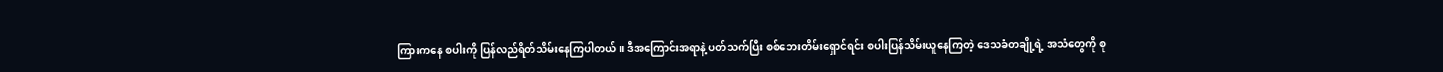ကြားကနေ စပါးကို ပြန်လည်ရိတ်သိမ်းနေကြပါတယ်။ ဒီအကြောင်းအရာနဲ့ ပတ်သက်ပြီး စစ်ဘေးတိမ်းရှောင်ရင်း စပါးပြန်သိမ်းယူနေကြတဲ့ ဒေသခံတချို့ရဲ့ အသံတွေကို စု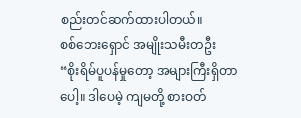စည်းတင်ဆက်ထားပါတယ်။
စစ်ဘေးရှောင် အမျိုးသမီးတဦး
“စိုးရိမ်ပူပန်မှုတော့ အများကြီးရှိတာပေါ့။ ဒါပေမဲ့ ကျမတို့ စားဝတ်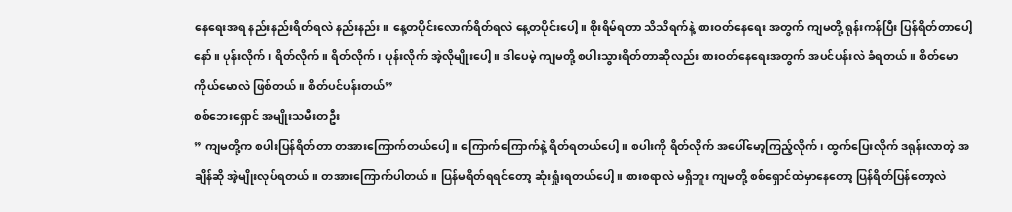နေရေးအရ နည်းနည်းရိတ်ရလဲ နည်းနည်း။ နေ့တပိုင်းလောက်ရိတ်ရလဲ နေ့တပိုင်းပေါ့။ စိုးရိမ်ရတာ သိသိရက်နဲ့ စားဝတ်နေရေး အတွက် ကျမတို့ ရုန်းကန်ပြီး ပြန်ရိတ်တာပေါ့နော်။ ပုန်းလိုက်၊ ရိတ်လိုက်။ ရိတ်လိုက်၊ ပုန်းလိုက် အဲ့လိုမျိုးပေါ့။ ဒါပေမဲ့ ကျမတို့ စပါးသွားရိတ်တာဆိုလည်း စားဝတ်နေရေးအတွက် အပင်ပန်းလဲ ခံရတယ်။ စိတ်မော ကိုယ်မောလဲ ဖြစ်တယ်။ စိတ်ပင်ပန်းတယ်”
စစ်ဘေးရှောင် အမျိုးသမီးတဦး
” ကျမတို့က စပါးပြန်ရိတ်တာ တအားကြောက်တယ်ပေါ့။ ကြောက်ကြောက်နဲ့ ရိတ်ရတယ်ပေါ့။ စပါးကို ရိတ်လိုက် အပေါ်မော့ကြည့်လိုက်၊ ထွက်ပြေးလိုက် ဒရုန်းလာတဲ့ အချိန်ဆို အဲ့မျိုးလုပ်ရတယ်။ တအားကြောက်ပါတယ်။ ပြန်မရိတ်ရရင်တော့ ဆုံးရှုံးရတယ်ပေါ့။ စားစရာလဲ မရှိဘူး ကျမတို့ စစ်ရှောင်ထဲမှာနေတော့ ပြန်ရိတ်ပြန်တော့လဲ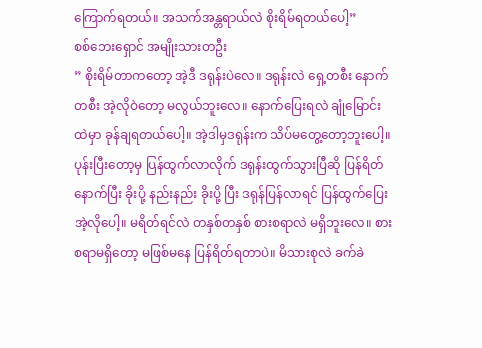ကြောက်ရတယ်။ အသက်အန္တရာယ်လဲ စိုးရိမ်ရတယ်ပေါ့”
စစ်ဘေးရှောင် အမျိုးသားတဦး
” စိုးရိမ်တာကတော့ အဲ့ဒီ ဒရုန်းပဲလေ။ ဒရုန်းလဲ ရှေ့တစီး နောက်တစီး အဲ့လိုဝဲတော့ မလွယ်ဘူးလေ။ နောက်ပြေးရလဲ ချုံမြောင်းထဲမှာ ခုန်ချရတယ်ပေါ့။ အဲ့ဒါမှဒရုန်းက သိပ်မတွေ့တော့ဘူးပေါ့။ ပုန်းပြီးတော့မှ ပြန်ထွက်လာလိုက် ဒရုန်းထွက်သွားပြီဆို ပြန်ရိတ် နောက်ပြီး ခိုးပို့ နည်းနည်း ခိုးပို့ ပြီး ဒရုန်ပြန်လာရင် ပြန်ထွက်ပြေး အဲ့လိုပေါ့။ မရိတ်ရင်လဲ တနှစ်တနှစ် စားစရာလဲ မရှိဘူးလေ။ စားစရာမရှိတော့ မဖြစ်မနေ ပြန်ရိတ်ရတာပဲ။ မိသားစုလဲ ခက်ခဲ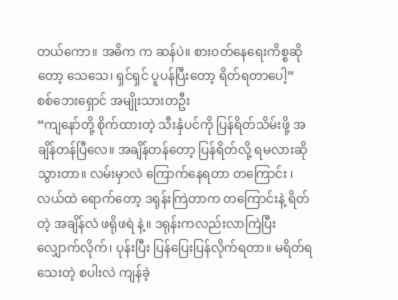တယ်ကော။ အဓိက က ဆန်ပဲ။ စားဝတ်နေရေးကိစ္စဆိုတော့ သေသေ၊ ရှင်ရှင် ပူပန်ပြီးတော့ ရိတ်ရတာပေါ့”
စစ်ဘေးရှောင် အမျိုးသားတဦး
“ကျနော်တို့ စိုက်ထားတဲ့ သီးနှံပင်ကို ပြန်ရိတ်သိမ်းဖို့ အချိန်တန်ပြီလေ။ အချိန်တန်တော့ ပြန်ရိတ်လို့ ရမလားဆို သွားတာ။ လမ်းမှာလဲ ကြောက်နေရတာ တကြောင်း ၊ လယ်ထဲ ရောက်တော့ ဒရုန်းကြဲတာက တကြောင်းနဲ့ ရိတ်တဲ့ အချိန်လဲ ဖရိုဖရဲ နဲ့။ ဒရုန်းကလည်းလာကြဲပြီး လျှောက်လိုက်၊ ပုန်းပြီး ပြန်ပြေးပြန်လိုက်ရတာ။ မရိတ်ရသေးတဲ့ စပါးလဲ ကျန်ခဲ့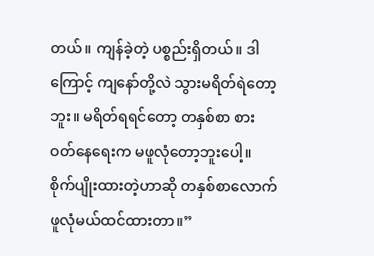တယ်။ ကျန်ခဲ့တဲ့ ပစ္စည်းရှိတယ်။ ဒါကြောင့် ကျနော်တို့လဲ သွားမရိတ်ရဲတော့ဘူး။ မရိတ်ရရင်တော့ တနှစ်စာ စားဝတ်နေရေးက မဖူလုံတော့ဘူးပေါ့။ စိုက်ပျိုးထားတဲ့ဟာဆို တနှစ်စာလောက် ဖူလုံမယ်ထင်ထားတာ။”